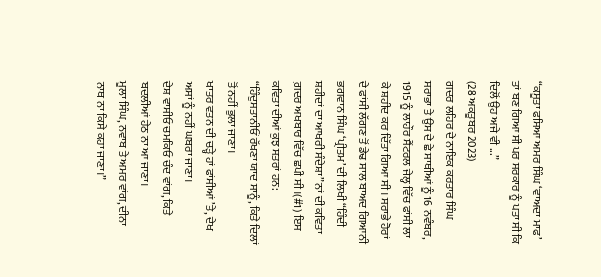“ਕਸੂਤਾ ਫਸਿਆ ਅਮਰ ਸਿੰਘ ‘ਵਾਅਦਾ ਮਾਫ’ ਤਾਂ ਬਣ ਗਿਆ ਸੀ ਪਰ ਸਰਕਾਰ ਨੂੰ ਪਤਾ ਸੀ ਕਿ ਦਿਲੋਂ ਉਹ ਅਜੇ ਵੀ ...”
(28 ਅਕਤੂਬਰ 2023)
ਗਦਰ ਲਹਿਰ ਦੇ ਨਾਇਕ ਕਰਤਾਰ ਸਿੰਘ ਸਰਾਭਾ ਤੇ ਉਸ ਦੇ ਛੇ ਸਾਥੀਆਂ ਨੂੰ 16 ਨਵੰਬਰ, 1915 ਨੂੰ ਲਾਹੌਰ ਸੈਂਟਰਲ ਜੇਲ੍ਹ ਵਿੱਚ ਫਾਂਸੀ ਲਾ ਕੇ ਸ਼ਹੀਦ ਕਰ ਦਿੱਤਾ ਗਿਆ ਸੀ। ਸਰਾਭੇ ਹੋਰਾਂ ਦੇ ਫਾਂਸੀ ਲੱਗਣ ਤੋਂ ਡੇਢ ਸਾਲ ਬਾਅਦ ਗਿਆਨੀ ਭਗਵਾਨ ਸਿੰਘ ‘ਪ੍ਰੀਤਮ’ ਦੀ ਲਿਖੀ “ਹਿੰਦੀ ਸ਼ਹੀਦਾਂ ਦਾ ਆਖਰੀ ਸੰਦੇਸ਼ਾ” ਨਾਂ ਦੀ ਕਵਿਤਾ ਗ਼ਦਰ ਅਖਬਾਰ ਵਿੱਚ ਛਪੀ ਸੀ।(#1) ਇਸ ਕਵਿਤਾ ਦੀਆਂ ਕੁਝ ਸਤਰਾਂ ਹਨ:
“ਹਿੰਦੁਸਤਾਨੀਓਂ ਰੱਖਣਾ ਯਾਦ ਸਾਨੂੰ, ਕਿਤੇ ਦਿਲਾਂ ਤੋਂ ਨਹੀਂ ਭੁਲਾ ਜਾਣਾ।
ਖਾਤਰ ਵਤਨ ਦੀ ਚੜ੍ਹੇ ਹਾਂ ਫਾਂਸੀਆਂ ’ਤੇ, ਦੇਖ ਅਸਾਂ ਨੂੰ ਨਹੀਂ ਘਬਰਾ ਜਾਣਾ।
ਦੇਸ਼ ਵਾਸੀਓ ਚਮਕਿਓ ਚੰਦ ਵਾਂਗ, ਕਿਤੇ ਬਦਲੀਆਂ ਹੇਠ ਨਾ ਆ ਜਾਣਾ।
ਮੂਲਾ ਸਿੰਘ, ਨਵਾਬ ਤੇ ਅਮਰ ਵਾਂਗ, ਦੀਨਾ ਨਾਥ ਨਾ ਕਿਸੇ ਕਹਾ ਜਾਣਾ।”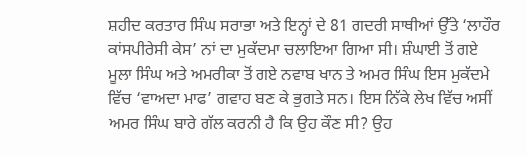ਸ਼ਹੀਦ ਕਰਤਾਰ ਸਿੰਘ ਸਰਾਭਾ ਅਤੇ ਇਨ੍ਹਾਂ ਦੇ 81 ਗਦਰੀ ਸਾਥੀਆਂ ਉੱਤੇ ‘ਲਾਹੌਰ ਕਾਂਸਪੀਰੇਸੀ ਕੇਸ’ ਨਾਂ ਦਾ ਮੁਕੱਦਮਾ ਚਲਾਇਆ ਗਿਆ ਸੀ। ਸ਼ੰਘਾਈ ਤੋਂ ਗਏ ਮੂਲਾ ਸਿੰਘ ਅਤੇ ਅਮਰੀਕਾ ਤੋਂ ਗਏ ਨਵਾਬ ਖਾਨ ਤੇ ਅਮਰ ਸਿੰਘ ਇਸ ਮੁਕੱਦਮੇ ਵਿੱਚ ‘ਵਾਅਦਾ ਮਾਫ’ ਗਵਾਹ ਬਣ ਕੇ ਭੁਗਤੇ ਸਨ। ਇਸ ਨਿੱਕੇ ਲੇਖ ਵਿੱਚ ਅਸੀਂ ਅਮਰ ਸਿੰਘ ਬਾਰੇ ਗੱਲ ਕਰਨੀ ਹੈ ਕਿ ਉਹ ਕੌਣ ਸੀ? ਉਹ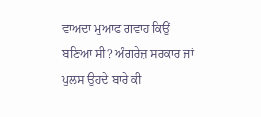ਵਾਅਦਾ ਮੁਆਫ ਗਵਾਹ ਕਿਉਂ ਬਣਿਆ ਸੀ? ਅੰਗਰੇਜ਼ ਸਰਕਾਰ ਜਾਂ ਪੁਲਸ ਉਹਦੇ ਬਾਰੇ ਕੀ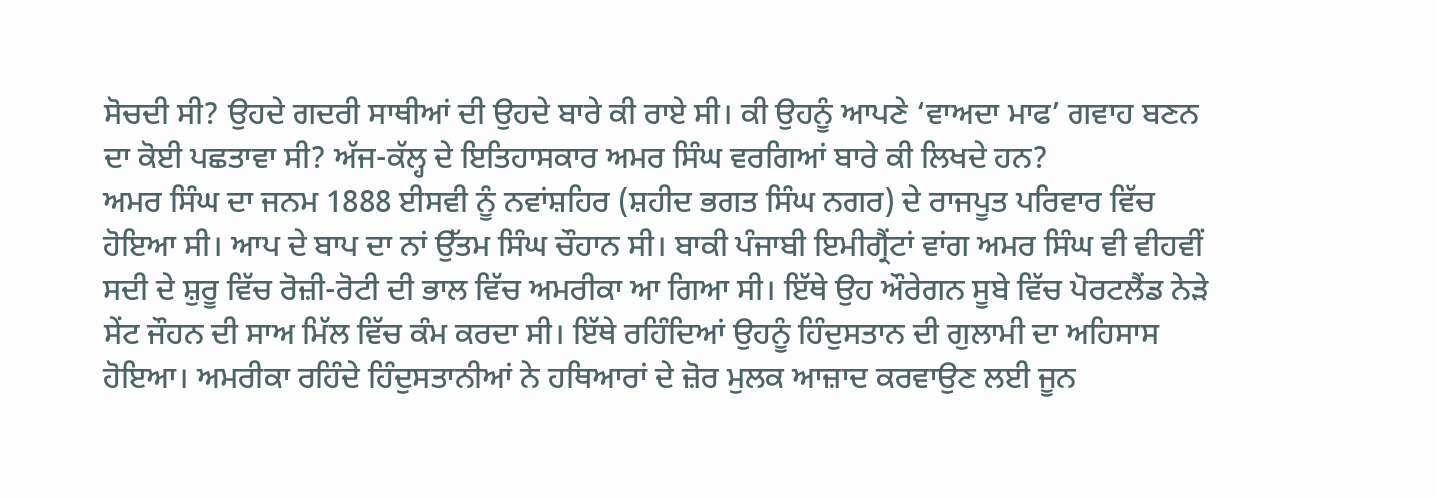ਸੋਚਦੀ ਸੀ? ਉਹਦੇ ਗਦਰੀ ਸਾਥੀਆਂ ਦੀ ਉਹਦੇ ਬਾਰੇ ਕੀ ਰਾਏ ਸੀ। ਕੀ ਉਹਨੂੰ ਆਪਣੇ ‘ਵਾਅਦਾ ਮਾਫ’ ਗਵਾਹ ਬਣਨ ਦਾ ਕੋਈ ਪਛਤਾਵਾ ਸੀ? ਅੱਜ-ਕੱਲ੍ਹ ਦੇ ਇਤਿਹਾਸਕਾਰ ਅਮਰ ਸਿੰਘ ਵਰਗਿਆਂ ਬਾਰੇ ਕੀ ਲਿਖਦੇ ਹਨ?
ਅਮਰ ਸਿੰਘ ਦਾ ਜਨਮ 1888 ਈਸਵੀ ਨੂੰ ਨਵਾਂਸ਼ਹਿਰ (ਸ਼ਹੀਦ ਭਗਤ ਸਿੰਘ ਨਗਰ) ਦੇ ਰਾਜਪੂਤ ਪਰਿਵਾਰ ਵਿੱਚ ਹੋਇਆ ਸੀ। ਆਪ ਦੇ ਬਾਪ ਦਾ ਨਾਂ ਉੱਤਮ ਸਿੰਘ ਚੌਹਾਨ ਸੀ। ਬਾਕੀ ਪੰਜਾਬੀ ਇਮੀਗ੍ਰੈਂਟਾਂ ਵਾਂਗ ਅਮਰ ਸਿੰਘ ਵੀ ਵੀਹਵੀਂ ਸਦੀ ਦੇ ਸ਼ੁਰੂ ਵਿੱਚ ਰੋਜ਼ੀ-ਰੋਟੀ ਦੀ ਭਾਲ ਵਿੱਚ ਅਮਰੀਕਾ ਆ ਗਿਆ ਸੀ। ਇੱਥੇ ਉਹ ਔਰੇਗਨ ਸੂਬੇ ਵਿੱਚ ਪੋਰਟਲੈਂਡ ਨੇੜੇ ਸੇਂਟ ਜੌਹਨ ਦੀ ਸਾਅ ਮਿੱਲ ਵਿੱਚ ਕੰਮ ਕਰਦਾ ਸੀ। ਇੱਥੇ ਰਹਿੰਦਿਆਂ ਉਹਨੂੰ ਹਿੰਦੁਸਤਾਨ ਦੀ ਗੁਲਾਮੀ ਦਾ ਅਹਿਸਾਸ ਹੋਇਆ। ਅਮਰੀਕਾ ਰਹਿੰਦੇ ਹਿੰਦੁਸਤਾਨੀਆਂ ਨੇ ਹਥਿਆਰਾਂ ਦੇ ਜ਼ੋਰ ਮੁਲਕ ਆਜ਼ਾਦ ਕਰਵਾਉਣ ਲਈ ਜੂਨ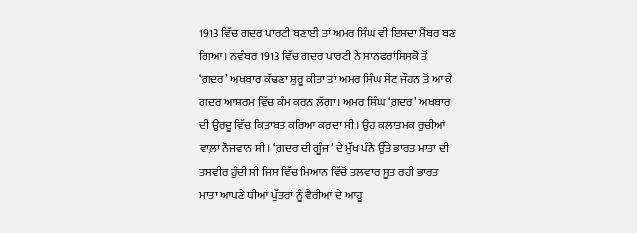1913 ਵਿੱਚ ਗਦਰ ਪਾਰਟੀ ਬਣਾਈ ਤਾਂ ਅਮਰ ਸਿੰਘ ਵੀ ਇਸਦਾ ਮੈਂਬਰ ਬਣ ਗਿਆ। ਨਵੰਬਰ 1913 ਵਿੱਚ ਗਦਰ ਪਾਰਟੀ ਨੇ ਸਾਨਫਰਾਂਸਿਸਕੋ ਤੋਂ ‘ਗ਼ਦਰ’ ਅਖਬਾਰ ਕੱਢਣਾ ਸ਼ੁਰੂ ਕੀਤਾ ਤਾਂ ਅਮਰ ਸਿੰਘ ਸੇਂਟ ਜੌਹਨ ਤੋਂ ਆ ਕੇ ਗਦਰ ਆਸ਼ਰਮ ਵਿੱਚ ਕੰਮ ਕਰਨ ਲੱਗਾ। ਅਮਰ ਸਿੰਘ ‘ਗ਼ਦਰ’ ਅਖਬਾਰ ਦੀ ਉਰਦੂ ਵਿੱਚ ਕਿਤਾਬਤ ਕਰਿਆ ਕਰਦਾ ਸੀ। ਉਹ ਕਲਾਤਮਕ ਰੁਚੀਆਂ ਵਾਲ਼ਾ ਨੌਜਵਾਨ ਸੀ। ‘ਗ਼ਦਰ ਦੀ ਗੂੰਜ’ ਦੇ ਮੁੱਖ ਪੰਨੇ ਉੱਤੇ ਭਾਰਤ ਮਾਤਾ ਦੀ ਤਸਵੀਰ ਹੁੰਦੀ ਸੀ ਜਿਸ ਵਿੱਚ ਮਿਆਨ ਵਿੱਚੋਂ ਤਲਵਾਰ ਸੂਤ ਰਹੀ ਭਾਰਤ ਮਾਤਾ ਆਪਣੇ ਧੀਆਂ ਪੁੱਤਰਾਂ ਨੂੰ ਵੈਰੀਆਂ ਦੇ ਆਹੂ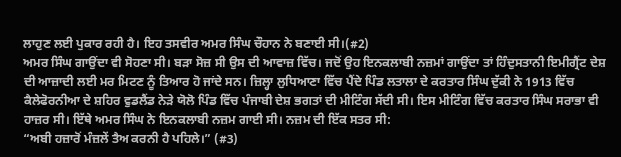ਲਾਹੁਣ ਲਈ ਪੁਕਾਰ ਰਹੀ ਹੈ। ਇਹ ਤਸਵੀਰ ਅਮਰ ਸਿੰਘ ਚੌਹਾਨ ਨੇ ਬਣਾਈ ਸੀ।(#2)
ਅਮਰ ਸਿੰਘ ਗਾਉਂਦਾ ਵੀ ਸੋਹਣਾ ਸੀ। ਬੜਾ ਸੋਜ਼ ਸੀ ਉਸ ਦੀ ਆਵਾਜ਼ ਵਿੱਚ। ਜਦੋਂ ਉਹ ਇਨਕਲਾਬੀ ਨਜ਼ਮਾਂ ਗਾਉਂਦਾ ਤਾਂ ਹਿੰਦੁਸਤਾਨੀ ਇਮੀਗ੍ਰੈਂਟ ਦੇਸ਼ ਦੀ ਆਜ਼ਾਦੀ ਲਈ ਮਰ ਮਿਟਣ ਨੂੰ ਤਿਆਰ ਹੋ ਜਾਂਦੇ ਸਨ। ਜ਼ਿਲ੍ਹਾ ਲੁਧਿਆਣਾ ਵਿੱਚ ਪੈਂਦੇ ਪਿੰਡ ਲਤਾਲਾ ਦੇ ਕਰਤਾਰ ਸਿੰਘ ਦੁੱਕੀ ਨੇ 1913 ਵਿੱਚ ਕੈਲੇਫੋਰਨੀਆ ਦੇ ਸ਼ਹਿਰ ਵੁਡਲੈਂਡ ਨੇੜੇ ਯੋਲੋ ਪਿੰਡ ਵਿੱਚ ਪੰਜਾਬੀ ਦੇਸ਼ ਭਗਤਾਂ ਦੀ ਮੀਟਿੰਗ ਸੱਦੀ ਸੀ। ਇਸ ਮੀਟਿੰਗ ਵਿੱਚ ਕਰਤਾਰ ਸਿੰਘ ਸਰਾਭਾ ਵੀ ਹਾਜ਼ਰ ਸੀ। ਇੱਥੇ ਅਮਰ ਸਿੰਘ ਨੇ ਇਨਕਲਾਬੀ ਨਜ਼ਮ ਗਾਈ ਸੀ। ਨਜ਼ਮ ਦੀ ਇੱਕ ਸਤਰ ਸੀ:
“ਅਬੀ ਹਜ਼ਾਰੋਂ ਮੰਜ਼ਲੇਂ ਤੈਅ ਕਰਨੀ ਹੈ ਪਹਿਲੇ।” (#3)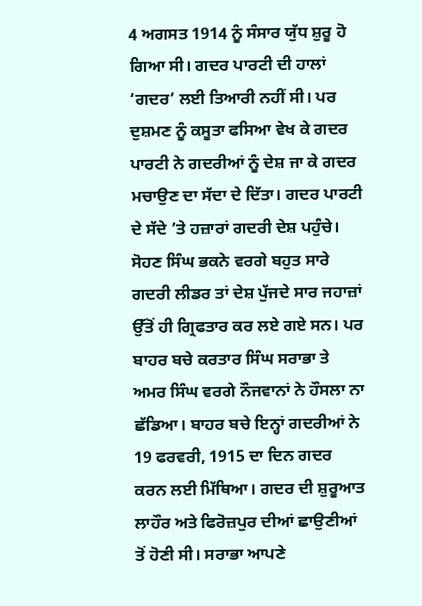4 ਅਗਸਤ 1914 ਨੂੰ ਸੰਸਾਰ ਯੁੱਧ ਸ਼ੁਰੂ ਹੋ ਗਿਆ ਸੀ। ਗਦਰ ਪਾਰਟੀ ਦੀ ਹਾਲਾਂ ‘ਗਦਰ’ ਲਈ ਤਿਆਰੀ ਨਹੀਂ ਸੀ। ਪਰ ਦੁਸ਼ਮਣ ਨੂੰ ਕਸੂਤਾ ਫਸਿਆ ਵੇਖ ਕੇ ਗਦਰ ਪਾਰਟੀ ਨੇ ਗਦਰੀਆਂ ਨੂੰ ਦੇਸ਼ ਜਾ ਕੇ ਗਦਰ ਮਚਾਉਣ ਦਾ ਸੱਦਾ ਦੇ ਦਿੱਤਾ। ਗਦਰ ਪਾਰਟੀ ਦੇ ਸੱਦੇ ’ਤੇ ਹਜ਼ਾਰਾਂ ਗਦਰੀ ਦੇਸ਼ ਪਹੁੰਚੇ। ਸੋਹਣ ਸਿੰਘ ਭਕਨੇ ਵਰਗੇ ਬਹੁਤ ਸਾਰੇ ਗਦਰੀ ਲੀਡਰ ਤਾਂ ਦੇਸ਼ ਪੁੱਜਦੇ ਸਾਰ ਜਹਾਜ਼ਾਂ ਉੱਤੋਂ ਹੀ ਗ੍ਰਿਫਤਾਰ ਕਰ ਲਏ ਗਏ ਸਨ। ਪਰ ਬਾਹਰ ਬਚੇ ਕਰਤਾਰ ਸਿੰਘ ਸਰਾਭਾ ਤੇ ਅਮਰ ਸਿੰਘ ਵਰਗੇ ਨੌਜਵਾਨਾਂ ਨੇ ਹੌਸਲਾ ਨਾ ਛੱਡਿਆ। ਬਾਹਰ ਬਚੇ ਇਨ੍ਹਾਂ ਗਦਰੀਆਂ ਨੇ 19 ਫਰਵਰੀ, 1915 ਦਾ ਦਿਨ ਗਦਰ ਕਰਨ ਲਈ ਮਿੱਥਿਆ। ਗਦਰ ਦੀ ਸ਼ੁਰੂਆਤ ਲਾਹੌਰ ਅਤੇ ਫਿਰੋਜ਼ਪੁਰ ਦੀਆਂ ਛਾਉਣੀਆਂ ਤੋਂ ਹੋਣੀ ਸੀ। ਸਰਾਭਾ ਆਪਣੇ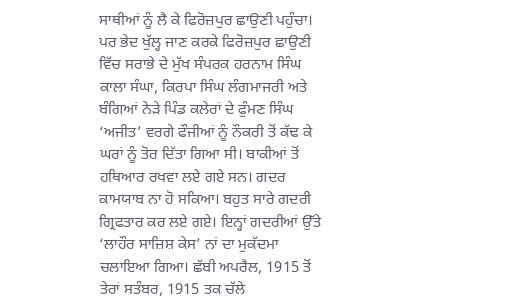ਸਾਥੀਆਂ ਨੂੰ ਲੈ ਕੇ ਫਿਰੋਜ਼ਪੁਰ ਛਾਉਣੀ ਪਹੁੰਚਾ। ਪਰ ਭੇਦ ਖੁੱਲ੍ਹ ਜਾਣ ਕਰਕੇ ਫਿਰੋਜ਼ਪੁਰ ਛਾਉਣੀ ਵਿੱਚ ਸਰਾਭੇ ਦੇ ਮੁੱਖ ਸੰਪਰਕ ਹਰਨਾਮ ਸਿੰਘ ਕਾਲਾ ਸੰਘਾ, ਕਿਰਪਾ ਸਿੰਘ ਲੰਗਮਾਜਰੀ ਅਤੇ ਬੰਗਿਆਂ ਨੇੜੇ ਪਿੰਡ ਕਲੇਰਾਂ ਦੇ ਫੁੰਮਣ ਸਿੰਘ ‘ਅਜੀਤ’ ਵਰਗੇ ਫੌਜੀਆਂ ਨੂੰ ਨੌਕਰੀ ਤੋਂ ਕੱਢ ਕੇ ਘਰਾਂ ਨੂੰ ਤੋਰ ਦਿੱਤਾ ਗਿਆ ਸੀ। ਬਾਕੀਆਂ ਤੋਂ ਹਥਿਆਰ ਰਖਵਾ ਲਏ ਗਏ ਸਨ। ਗਦਰ ਕਾਮਯਾਬ ਨਾ ਹੋ ਸਕਿਆ। ਬਹੁਤ ਸਾਰੇ ਗਦਰੀ ਗ੍ਰਿਫਤਾਰ ਕਰ ਲਏ ਗਏ। ਇਨ੍ਹਾਂ ਗਦਰੀਆਂ ਉੱਤੇ ‘ਲਾਹੌਰ ਸਾਜ਼ਿਸ਼ ਕੇਸ’ ਨਾਂ ਦਾ ਮੁਕੱਦਮਾ ਚਲਾਇਆ ਗਿਆ। ਛੱਬੀ ਅਪਰੈਲ, 1915 ਤੋਂ ਤੇਰਾਂ ਸਤੰਬਰ, 1915 ਤਕ ਚੱਲੇ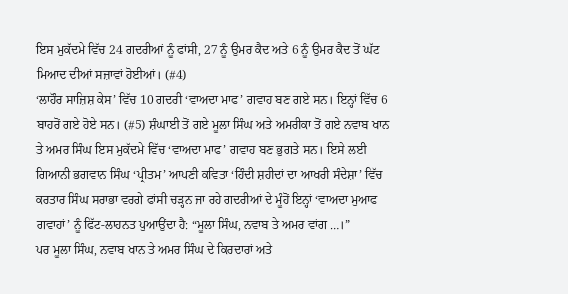ਇਸ ਮੁਕੱਦਮੇ ਵਿੱਚ 24 ਗਦਰੀਆਂ ਨੂੰ ਫਾਂਸੀ, 27 ਨੂੰ ਉਮਰ ਕੈਦ ਅਤੇ 6 ਨੂੰ ਉਮਰ ਕੈਦ ਤੋਂ ਘੱਟ ਮਿਆਦ ਦੀਆਂ ਸਜ਼ਾਵਾਂ ਹੋਈਆਂ। (#4)
‘ਲਾਹੌਰ ਸਾਜ਼ਿਸ਼ ਕੇਸ’ ਵਿੱਚ 10 ਗਦਰੀ ‘ਵਾਅਦਾ ਮਾਫ’ ਗਵਾਹ ਬਣ ਗਏ ਸਨ। ਇਨ੍ਹਾਂ ਵਿੱਚ 6 ਬਾਹਰੋਂ ਗਏ ਹੋਏ ਸਨ। (#5) ਸ਼ੰਘਾਈ ਤੋਂ ਗਏ ਮੂਲਾ ਸਿੰਘ ਅਤੇ ਅਮਰੀਕਾ ਤੋਂ ਗਏ ਨਵਾਬ ਖਾਨ ਤੇ ਅਮਰ ਸਿੰਘ ਇਸ ਮੁਕੱਦਮੇ ਵਿੱਚ ‘ਵਾਅਦਾ ਮਾਫ’ ਗਵਾਹ ਬਣ ਭੁਗਤੇ ਸਨ। ਇਸੇ ਲਈ ਗਿਆਨੀ ਭਗਵਾਨ ਸਿੰਘ ‘ਪ੍ਰੀਤਮ’ ਆਪਣੀ ਕਵਿਤਾ ‘ਹਿੰਦੀ ਸ਼ਹੀਦਾਂ ਦਾ ਆਖਰੀ ਸੰਦੇਸ਼ਾ’ ਵਿੱਚ ਕਰਤਾਰ ਸਿੰਘ ਸਰਾਭਾ ਵਰਗੇ ਫਾਂਸੀ ਚੜ੍ਹਨ ਜਾ ਰਹੇ ਗਦਰੀਆਂ ਦੇ ਮੂੰਹੋਂ ਇਨ੍ਹਾਂ ‘ਵਾਅਦਾ ਮੁਆਫ ਗਵਾਹਾਂ’ ਨੂੰ ਫਿੱਟ-ਲਾਹਨਤ ਪੁਆਉਂਦਾ ਹੈ: “ਮੂਲਾ ਸਿੰਘ, ਨਵਾਬ ਤੇ ਅਮਰ ਵਾਂਗ …।”
ਪਰ ਮੂਲਾ ਸਿੰਘ, ਨਵਾਬ ਖਾਨ ਤੇ ਅਮਰ ਸਿੰਘ ਦੇ ਕਿਰਦਾਰਾਂ ਅਤੇ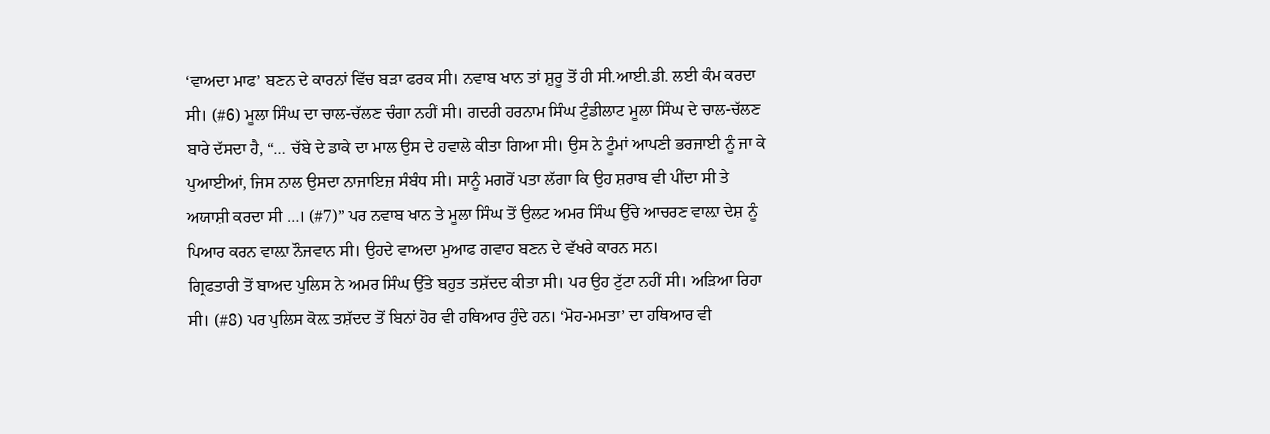‘ਵਾਅਦਾ ਮਾਫ’ ਬਣਨ ਦੇ ਕਾਰਨਾਂ ਵਿੱਚ ਬੜਾ ਫਰਕ ਸੀ। ਨਵਾਬ ਖਾਨ ਤਾਂ ਸ਼ੁਰੂ ਤੋਂ ਹੀ ਸੀ.ਆਈ.ਡੀ. ਲਈ ਕੰਮ ਕਰਦਾ ਸੀ। (#6) ਮੂਲਾ ਸਿੰਘ ਦਾ ਚਾਲ-ਚੱਲਣ ਚੰਗਾ ਨਹੀਂ ਸੀ। ਗਦਰੀ ਹਰਨਾਮ ਸਿੰਘ ਟੁੰਡੀਲਾਟ ਮੂਲਾ ਸਿੰਘ ਦੇ ਚਾਲ-ਚੱਲਣ ਬਾਰੇ ਦੱਸਦਾ ਹੈ, “… ਚੱਬੇ ਦੇ ਡਾਕੇ ਦਾ ਮਾਲ ਉਸ ਦੇ ਹਵਾਲੇ ਕੀਤਾ ਗਿਆ ਸੀ। ਉਸ ਨੇ ਟੂੰਮਾਂ ਆਪਣੀ ਭਰਜਾਈ ਨੂੰ ਜਾ ਕੇ ਪੁਆਈਆਂ, ਜਿਸ ਨਾਲ ਉਸਦਾ ਨਾਜਾਇਜ਼ ਸੰਬੰਧ ਸੀ। ਸਾਨੂੰ ਮਗਰੋਂ ਪਤਾ ਲੱਗਾ ਕਿ ਉਹ ਸ਼ਰਾਬ ਵੀ ਪੀਂਦਾ ਸੀ ਤੇ ਅਯਾਸ਼ੀ ਕਰਦਾ ਸੀ …। (#7)” ਪਰ ਨਵਾਬ ਖਾਨ ਤੇ ਮੂਲਾ ਸਿੰਘ ਤੋਂ ਉਲਟ ਅਮਰ ਸਿੰਘ ਉੱਚੇ ਆਚਰਣ ਵਾਲ਼ਾ ਦੇਸ਼ ਨੂੰ ਪਿਆਰ ਕਰਨ ਵਾਲ਼ਾ ਨੌਜਵਾਨ ਸੀ। ਉਹਦੇ ਵਾਅਦਾ ਮੁਆਫ ਗਵਾਹ ਬਣਨ ਦੇ ਵੱਖਰੇ ਕਾਰਨ ਸਨ।
ਗ੍ਰਿਫਤਾਰੀ ਤੋਂ ਬਾਅਦ ਪੁਲਿਸ ਨੇ ਅਮਰ ਸਿੰਘ ਉੱਤੇ ਬਹੁਤ ਤਸ਼ੱਦਦ ਕੀਤਾ ਸੀ। ਪਰ ਉਹ ਟੁੱਟਾ ਨਹੀਂ ਸੀ। ਅੜਿਆ ਰਿਹਾ ਸੀ। (#8) ਪਰ ਪੁਲਿਸ ਕੋਲ਼ ਤਸ਼ੱਦਦ ਤੋਂ ਬਿਨਾਂ ਹੋਰ ਵੀ ਹਥਿਆਰ ਹੁੰਦੇ ਹਨ। ‘ਮੋਹ-ਮਮਤਾ’ ਦਾ ਹਥਿਆਰ ਵੀ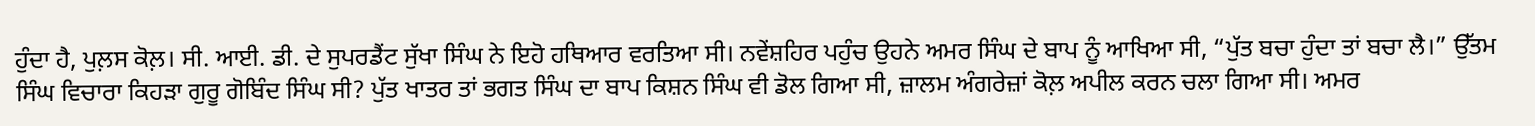ਹੁੰਦਾ ਹੈ, ਪੁਲ਼ਸ ਕੋਲ਼। ਸੀ. ਆਈ. ਡੀ. ਦੇ ਸੁਪਰਡੈਂਟ ਸੁੱਖਾ ਸਿੰਘ ਨੇ ਇਹੋ ਹਥਿਆਰ ਵਰਤਿਆ ਸੀ। ਨਵੇਂਸ਼ਹਿਰ ਪਹੁੰਚ ਉਹਨੇ ਅਮਰ ਸਿੰਘ ਦੇ ਬਾਪ ਨੂੰ ਆਖਿਆ ਸੀ, “ਪੁੱਤ ਬਚਾ ਹੁੰਦਾ ਤਾਂ ਬਚਾ ਲੈ।” ਉੱਤਮ ਸਿੰਘ ਵਿਚਾਰਾ ਕਿਹੜਾ ਗੁਰੂ ਗੋਬਿੰਦ ਸਿੰਘ ਸੀ? ਪੁੱਤ ਖਾਤਰ ਤਾਂ ਭਗਤ ਸਿੰਘ ਦਾ ਬਾਪ ਕਿਸ਼ਨ ਸਿੰਘ ਵੀ ਡੋਲ ਗਿਆ ਸੀ, ਜ਼ਾਲਮ ਅੰਗਰੇਜ਼ਾਂ ਕੋਲ਼ ਅਪੀਲ ਕਰਨ ਚਲਾ ਗਿਆ ਸੀ। ਅਮਰ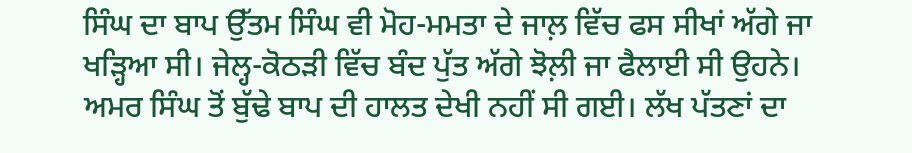ਸਿੰਘ ਦਾ ਬਾਪ ਉੱਤਮ ਸਿੰਘ ਵੀ ਮੋਹ-ਮਮਤਾ ਦੇ ਜਾਲ਼ ਵਿੱਚ ਫਸ ਸੀਖਾਂ ਅੱਗੇ ਜਾ ਖੜ੍ਹਿਆ ਸੀ। ਜੇਲ੍ਹ-ਕੋਠੜੀ ਵਿੱਚ ਬੰਦ ਪੁੱਤ ਅੱਗੇ ਝੋਲ਼ੀ ਜਾ ਫੈਲਾਈ ਸੀ ਉਹਨੇ। ਅਮਰ ਸਿੰਘ ਤੋਂ ਬੁੱਢੇ ਬਾਪ ਦੀ ਹਾਲਤ ਦੇਖੀ ਨਹੀਂ ਸੀ ਗਈ। ਲੱਖ ਪੱਤਣਾਂ ਦਾ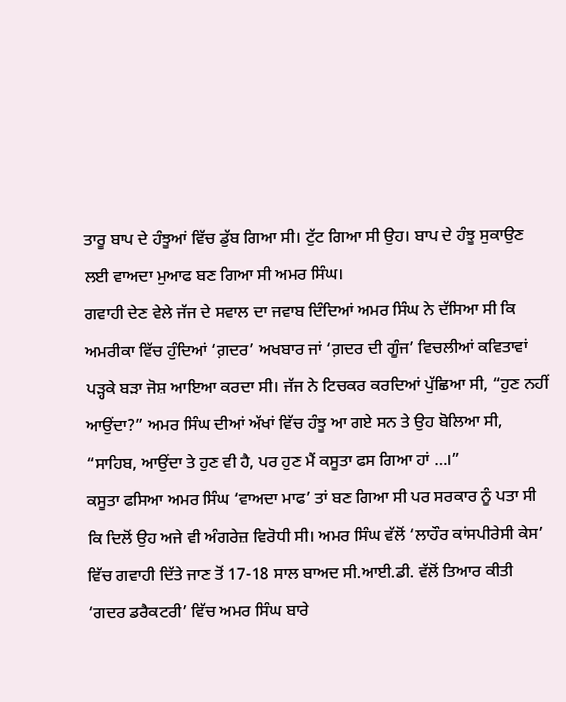ਤਾਰੂ ਬਾਪ ਦੇ ਹੰਝੂਆਂ ਵਿੱਚ ਡੁੱਬ ਗਿਆ ਸੀ। ਟੁੱਟ ਗਿਆ ਸੀ ਉਹ। ਬਾਪ ਦੇ ਹੰਝੂ ਸੁਕਾਉਣ ਲਈ ਵਾਅਦਾ ਮੁਆਫ ਬਣ ਗਿਆ ਸੀ ਅਮਰ ਸਿੰਘ।
ਗਵਾਹੀ ਦੇਣ ਵੇਲੇ ਜੱਜ ਦੇ ਸਵਾਲ ਦਾ ਜਵਾਬ ਦਿੰਦਿਆਂ ਅਮਰ ਸਿੰਘ ਨੇ ਦੱਸਿਆ ਸੀ ਕਿ ਅਮਰੀਕਾ ਵਿੱਚ ਹੁੰਦਿਆਂ ‘ਗ਼ਦਰ’ ਅਖਬਾਰ ਜਾਂ ‘ਗ਼ਦਰ ਦੀ ਗੂੰਜ’ ਵਿਚਲੀਆਂ ਕਵਿਤਾਵਾਂ ਪੜ੍ਹਕੇ ਬੜਾ ਜੋਸ਼ ਆਇਆ ਕਰਦਾ ਸੀ। ਜੱਜ ਨੇ ਟਿਚਕਰ ਕਰਦਿਆਂ ਪੁੱਛਿਆ ਸੀ, “ਹੁਣ ਨਹੀਂ ਆਉਂਦਾ?” ਅਮਰ ਸਿੰਘ ਦੀਆਂ ਅੱਖਾਂ ਵਿੱਚ ਹੰਝੂ ਆ ਗਏ ਸਨ ਤੇ ਉਹ ਬੋਲਿਆ ਸੀ, “ਸਾਹਿਬ, ਆਉਂਦਾ ਤੇ ਹੁਣ ਵੀ ਹੈ, ਪਰ ਹੁਣ ਮੈਂ ਕਸੂਤਾ ਫਸ ਗਿਆ ਹਾਂ …।”
ਕਸੂਤਾ ਫਸਿਆ ਅਮਰ ਸਿੰਘ ‘ਵਾਅਦਾ ਮਾਫ’ ਤਾਂ ਬਣ ਗਿਆ ਸੀ ਪਰ ਸਰਕਾਰ ਨੂੰ ਪਤਾ ਸੀ ਕਿ ਦਿਲੋਂ ਉਹ ਅਜੇ ਵੀ ਅੰਗਰੇਜ਼ ਵਿਰੋਧੀ ਸੀ। ਅਮਰ ਸਿੰਘ ਵੱਲੋਂ ‘ਲਾਹੌਰ ਕਾਂਸਪੀਰੇਸੀ ਕੇਸ’ ਵਿੱਚ ਗਵਾਹੀ ਦਿੱਤੇ ਜਾਣ ਤੋਂ 17-18 ਸਾਲ ਬਾਅਦ ਸੀ.ਆਈ.ਡੀ. ਵੱਲੋਂ ਤਿਆਰ ਕੀਤੀ ‘ਗਦਰ ਡਰੈਕਟਰੀ’ ਵਿੱਚ ਅਮਰ ਸਿੰਘ ਬਾਰੇ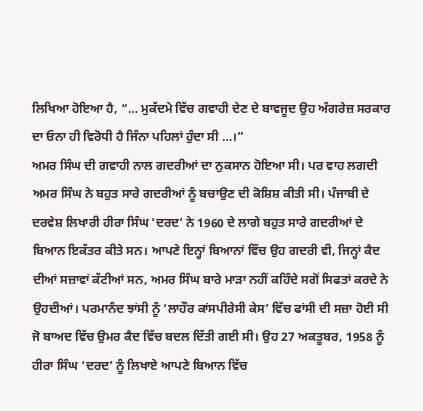ਲਿਖਿਆ ਹੋਇਆ ਹੈ, “… ਮੁਕੱਦਮੇ ਵਿੱਚ ਗਵਾਹੀ ਦੇਣ ਦੇ ਬਾਵਜੂਦ ਉਹ ਅੰਗਰੇਜ਼ ਸਰਕਾਰ ਦਾ ਓਨਾ ਹੀ ਵਿਰੋਧੀ ਹੈ ਜਿੰਨਾ ਪਹਿਲਾਂ ਹੁੰਦਾ ਸੀ …।”
ਅਮਰ ਸਿੰਘ ਦੀ ਗਵਾਹੀ ਨਾਲ ਗਦਰੀਆਂ ਦਾ ਨੁਕਸਾਨ ਹੋਇਆ ਸੀ। ਪਰ ਵਾਹ ਲਗਦੀ ਅਮਰ ਸਿੰਘ ਨੇ ਬਹੁਤ ਸਾਰੇ ਗਦਰੀਆਂ ਨੂੰ ਬਚਾਉਣ ਦੀ ਕੋਸ਼ਿਸ਼ ਕੀਤੀ ਸੀ। ਪੰਜਾਬੀ ਦੇ ਦਰਵੇਸ਼ ਲਿਖਾਰੀ ਹੀਰਾ ਸਿੰਘ ‘ਦਰਦ’ ਨੇ 1960 ਦੇ ਲਾਗੇ ਬਹੁਤ ਸਾਰੇ ਗਦਰੀਆਂ ਦੇ ਬਿਆਨ ਇਕੱਤਰ ਕੀਤੇ ਸਨ। ਆਪਣੇ ਇਨ੍ਹਾਂ ਬਿਆਨਾਂ ਵਿੱਚ ਉਹ ਗਦਰੀ ਵੀ, ਜਿਨ੍ਹਾਂ ਕੈਦ ਦੀਆਂ ਸਜ਼ਾਵਾਂ ਕੱਟੀਆਂ ਸਨ, ਅਮਰ ਸਿੰਘ ਬਾਰੇ ਮਾੜਾ ਨਹੀਂ ਕਹਿੰਦੇ ਸਗੋਂ ਸਿਫਤਾਂ ਕਰਦੇ ਨੇ ਉਹਦੀਆਂ। ਪਰਮਾਨੰਦ ਝਾਂਸੀ ਨੂੰ ‘ਲਾਹੌਰ ਕਾਂਸਪੀਰੇਸੀ ਕੇਸ’ ਵਿੱਚ ਫਾਂਸੀ ਦੀ ਸਜ਼ਾ ਹੋਈ ਸੀ ਜੋ ਬਾਅਦ ਵਿੱਚ ਉਮਰ ਕੈਦ ਵਿੱਚ ਬਦਲ ਦਿੱਤੀ ਗਈ ਸੀ। ਉਹ 27 ਅਕਤੂਬਰ, 1958 ਨੂੰ ਹੀਰਾ ਸਿੰਘ ‘ਦਰਦ’ ਨੂੰ ਲਿਖਾਏ ਆਪਣੇ ਬਿਆਨ ਵਿੱਚ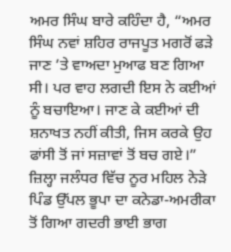ਅਮਰ ਸਿੰਘ ਬਾਰੇ ਕਹਿੰਦਾ ਹੈ, “ਅਮਰ ਸਿੰਘ ਨਵਾਂ ਸ਼ਹਿਰ ਰਾਜਪੂਤ ਮਗਰੋਂ ਫੜੇ ਜਾਣ ’ਤੇ ਵਾਅਦਾ ਮੁਆਫ ਬਣ ਗਿਆ ਸੀ। ਪਰ ਵਾਹ ਲਗਦੀ ਇਸ ਨੇ ਕਈਆਂ ਨੂੰ ਬਚਾਇਆ। ਜਾਣ ਕੇ ਕਈਆਂ ਦੀ ਸ਼ਨਾਖਤ ਨਹੀਂ ਕੀਤੀ, ਜਿਸ ਕਰਕੇ ਉਹ ਫਾਂਸੀ ਤੋਂ ਜਾਂ ਸਜ਼ਾਵਾਂ ਤੋਂ ਬਚ ਗਏ।”
ਜ਼ਿਲ੍ਹਾ ਜਲੰਧਰ ਵਿੱਚ ਨੂਰ ਮਹਿਲ ਨੇੜੇ ਪਿੰਡ ਉੱਪਲ ਭੂਪਾ ਦਾ ਕਨੇਡਾ-ਅਮਰੀਕਾ ਤੋਂ ਗਿਆ ਗਦਰੀ ਭਾਈ ਭਾਗ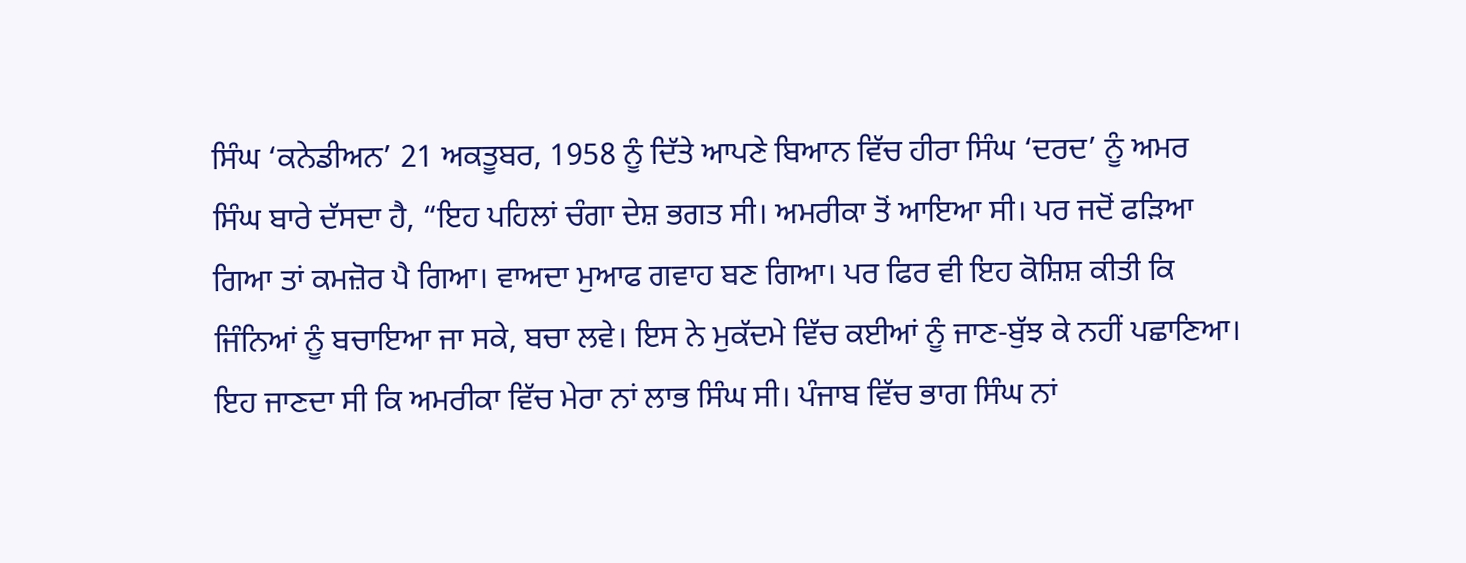ਸਿੰਘ ‘ਕਨੇਡੀਅਨ’ 21 ਅਕਤੂਬਰ, 1958 ਨੂੰ ਦਿੱਤੇ ਆਪਣੇ ਬਿਆਨ ਵਿੱਚ ਹੀਰਾ ਸਿੰਘ ‘ਦਰਦ’ ਨੂੰ ਅਮਰ ਸਿੰਘ ਬਾਰੇ ਦੱਸਦਾ ਹੈ, “ਇਹ ਪਹਿਲਾਂ ਚੰਗਾ ਦੇਸ਼ ਭਗਤ ਸੀ। ਅਮਰੀਕਾ ਤੋਂ ਆਇਆ ਸੀ। ਪਰ ਜਦੋਂ ਫੜਿਆ ਗਿਆ ਤਾਂ ਕਮਜ਼ੋਰ ਪੈ ਗਿਆ। ਵਾਅਦਾ ਮੁਆਫ ਗਵਾਹ ਬਣ ਗਿਆ। ਪਰ ਫਿਰ ਵੀ ਇਹ ਕੋਸ਼ਿਸ਼ ਕੀਤੀ ਕਿ ਜਿੰਨਿਆਂ ਨੂੰ ਬਚਾਇਆ ਜਾ ਸਕੇ, ਬਚਾ ਲਵੇ। ਇਸ ਨੇ ਮੁਕੱਦਮੇ ਵਿੱਚ ਕਈਆਂ ਨੂੰ ਜਾਣ-ਬੁੱਝ ਕੇ ਨਹੀਂ ਪਛਾਣਿਆ। ਇਹ ਜਾਣਦਾ ਸੀ ਕਿ ਅਮਰੀਕਾ ਵਿੱਚ ਮੇਰਾ ਨਾਂ ਲਾਭ ਸਿੰਘ ਸੀ। ਪੰਜਾਬ ਵਿੱਚ ਭਾਗ ਸਿੰਘ ਨਾਂ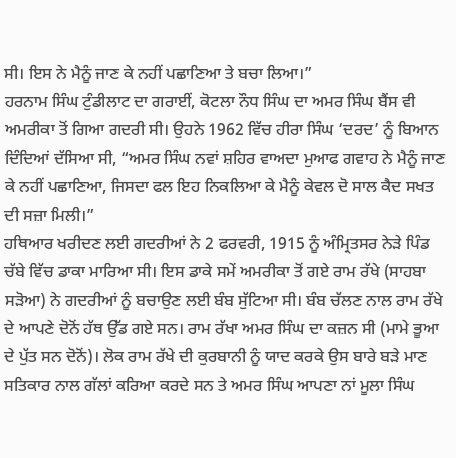ਸੀ। ਇਸ ਨੇ ਮੈਨੂੰ ਜਾਣ ਕੇ ਨਹੀਂ ਪਛਾਣਿਆ ਤੇ ਬਚਾ ਲਿਆ।”
ਹਰਨਾਮ ਸਿੰਘ ਟੁੰਡੀਲਾਟ ਦਾ ਗਰਾਈਂ, ਕੋਟਲਾ ਨੌਧ ਸਿੰਘ ਦਾ ਅਮਰ ਸਿੰਘ ਬੈਂਸ ਵੀ ਅਮਰੀਕਾ ਤੋਂ ਗਿਆ ਗਦਰੀ ਸੀ। ਉਹਨੇ 1962 ਵਿੱਚ ਹੀਰਾ ਸਿੰਘ ‘ਦਰਦ’ ਨੂੰ ਬਿਆਨ ਦਿੰਦਿਆਂ ਦੱਸਿਆ ਸੀ, “ਅਮਰ ਸਿੰਘ ਨਵਾਂ ਸ਼ਹਿਰ ਵਾਅਦਾ ਮੁਆਫ ਗਵਾਹ ਨੇ ਮੈਨੂੰ ਜਾਣ ਕੇ ਨਹੀਂ ਪਛਾਣਿਆ, ਜਿਸਦਾ ਫਲ ਇਹ ਨਿਕਲਿਆ ਕੇ ਮੈਨੂੰ ਕੇਵਲ ਦੋ ਸਾਲ ਕੈਦ ਸਖਤ ਦੀ ਸਜ਼ਾ ਮਿਲੀ।”
ਹਥਿਆਰ ਖਰੀਦਣ ਲਈ ਗਦਰੀਆਂ ਨੇ 2 ਫਰਵਰੀ, 1915 ਨੂੰ ਅੰਮ੍ਰਿਤਸਰ ਨੇੜੇ ਪਿੰਡ ਚੱਬੇ ਵਿੱਚ ਡਾਕਾ ਮਾਰਿਆ ਸੀ। ਇਸ ਡਾਕੇ ਸਮੇਂ ਅਮਰੀਕਾ ਤੋਂ ਗਏ ਰਾਮ ਰੱਖੇ (ਸਾਹਬਾ ਸੜੋਆ) ਨੇ ਗਦਰੀਆਂ ਨੂੰ ਬਚਾਉਣ ਲਈ ਬੰਬ ਸੁੱਟਿਆ ਸੀ। ਬੰਬ ਚੱਲਣ ਨਾਲ ਰਾਮ ਰੱਖੇ ਦੇ ਆਪਣੇ ਦੋਨੋਂ ਹੱਥ ਉੱਡ ਗਏ ਸਨ। ਰਾਮ ਰੱਖਾ ਅਮਰ ਸਿੰਘ ਦਾ ਕਜ਼ਨ ਸੀ (ਮਾਮੇ ਭੂਆ ਦੇ ਪੁੱਤ ਸਨ ਦੋਨੋਂ)। ਲੋਕ ਰਾਮ ਰੱਖੇ ਦੀ ਕੁਰਬਾਨੀ ਨੂੰ ਯਾਦ ਕਰਕੇ ਉਸ ਬਾਰੇ ਬੜੇ ਮਾਣ ਸਤਿਕਾਰ ਨਾਲ ਗੱਲਾਂ ਕਰਿਆ ਕਰਦੇ ਸਨ ਤੇ ਅਮਰ ਸਿੰਘ ਆਪਣਾ ਨਾਂ ਮੂਲਾ ਸਿੰਘ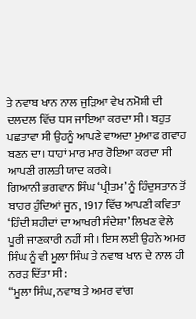ਤੇ ਨਵਾਬ ਖਾਨ ਨਾਲ ਜੁੜਿਆ ਵੇਖ ਨਮੋਸ਼ੀ ਦੀ ਦਲਦਲ ਵਿੱਚ ਧਸ ਜਾਇਆ ਕਰਦਾ ਸੀ। ਬਹੁਤ ਪਛਤਾਵਾ ਸੀ ਉਹਨੂੰ ਆਪਣੇ ਵਾਅਦਾ ਮੁਆਫ ਗਵਾਹ ਬਣਨ ਦਾ। ਧਾਹਾਂ ਮਾਰ ਮਾਰ ਰੋਇਆ ਕਰਦਾ ਸੀ ਆਪਣੀ ਗਲਤੀ ਯਾਦ ਕਰਕੇ।
ਗਿਆਨੀ ਭਗਵਾਨ ਸਿੰਘ ‘ਪ੍ਰੀਤਮ’ ਨੂੰ ਹਿੰਦੁਸਤਾਨ ਤੋਂ ਬਾਹਰ ਹੁੰਦਿਆਂ ਜੂਨ, 1917 ਵਿੱਚ ਆਪਣੀ ਕਵਿਤਾ ‘ਹਿੰਦੀ ਸ਼ਹੀਦਾਂ ਦਾ ਆਖਰੀ ਸੰਦੇਸ਼ਾ’ ਲਿਖਣ ਵੇਲੇ ਪੂਰੀ ਜਾਣਕਾਰੀ ਨਹੀਂ ਸੀ। ਇਸ ਲਈ ਉਹਨੇ ਅਮਰ ਸਿੰਘ ਨੂੰ ਵੀ ਮੂਲਾ ਸਿੰਘ ਤੇ ਨਵਾਬ ਖਾਨ ਦੇ ਨਾਲ ਹੀ ਨਰੜ ਦਿੱਤਾ ਸੀ:
“ਮੂਲਾ ਸਿੰਘ, ਨਵਾਬ ਤੇ ਅਮਰ ਵਾਂਗ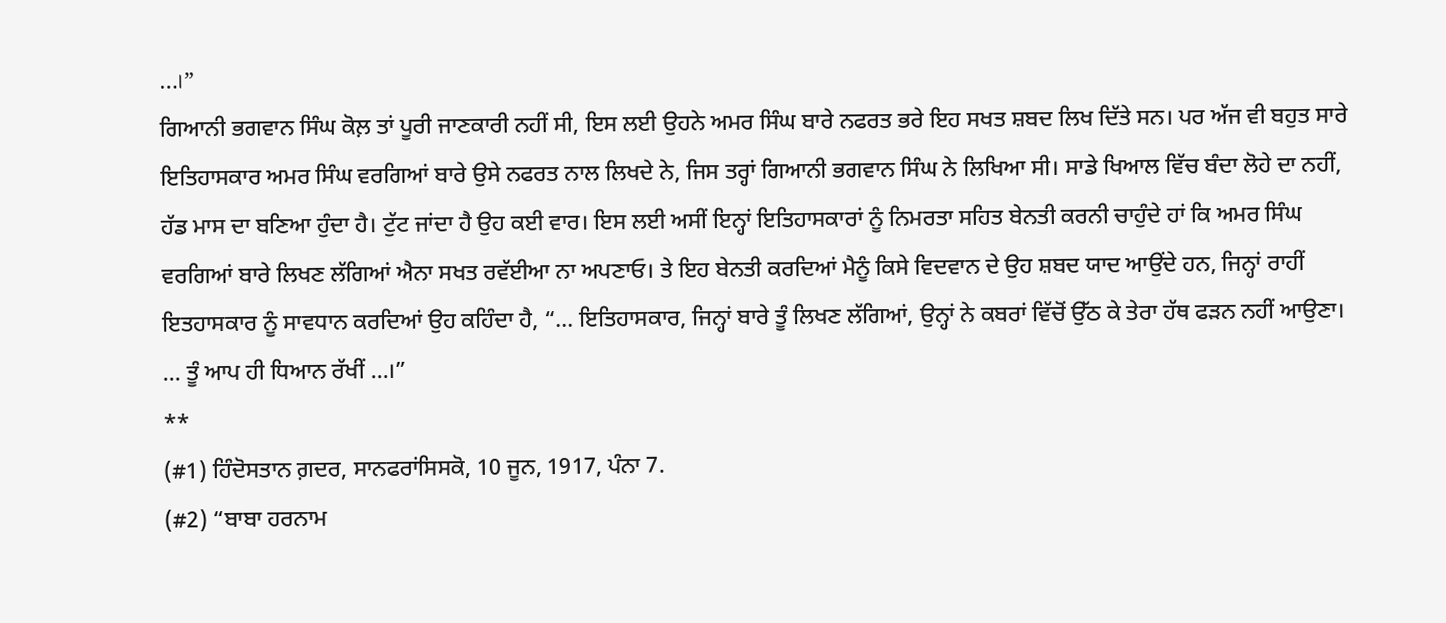…।”
ਗਿਆਨੀ ਭਗਵਾਨ ਸਿੰਘ ਕੋਲ਼ ਤਾਂ ਪੂਰੀ ਜਾਣਕਾਰੀ ਨਹੀਂ ਸੀ, ਇਸ ਲਈ ਉਹਨੇ ਅਮਰ ਸਿੰਘ ਬਾਰੇ ਨਫਰਤ ਭਰੇ ਇਹ ਸਖਤ ਸ਼ਬਦ ਲਿਖ ਦਿੱਤੇ ਸਨ। ਪਰ ਅੱਜ ਵੀ ਬਹੁਤ ਸਾਰੇ ਇਤਿਹਾਸਕਾਰ ਅਮਰ ਸਿੰਘ ਵਰਗਿਆਂ ਬਾਰੇ ਉਸੇ ਨਫਰਤ ਨਾਲ ਲਿਖਦੇ ਨੇ, ਜਿਸ ਤਰ੍ਹਾਂ ਗਿਆਨੀ ਭਗਵਾਨ ਸਿੰਘ ਨੇ ਲਿਖਿਆ ਸੀ। ਸਾਡੇ ਖਿਆਲ ਵਿੱਚ ਬੰਦਾ ਲੋਹੇ ਦਾ ਨਹੀਂ, ਹੱਡ ਮਾਸ ਦਾ ਬਣਿਆ ਹੁੰਦਾ ਹੈ। ਟੁੱਟ ਜਾਂਦਾ ਹੈ ਉਹ ਕਈ ਵਾਰ। ਇਸ ਲਈ ਅਸੀਂ ਇਨ੍ਹਾਂ ਇਤਿਹਾਸਕਾਰਾਂ ਨੂੰ ਨਿਮਰਤਾ ਸਹਿਤ ਬੇਨਤੀ ਕਰਨੀ ਚਾਹੁੰਦੇ ਹਾਂ ਕਿ ਅਮਰ ਸਿੰਘ ਵਰਗਿਆਂ ਬਾਰੇ ਲਿਖਣ ਲੱਗਿਆਂ ਐਨਾ ਸਖਤ ਰਵੱਈਆ ਨਾ ਅਪਣਾਓ। ਤੇ ਇਹ ਬੇਨਤੀ ਕਰਦਿਆਂ ਮੈਨੂੰ ਕਿਸੇ ਵਿਦਵਾਨ ਦੇ ਉਹ ਸ਼ਬਦ ਯਾਦ ਆਉਂਦੇ ਹਨ, ਜਿਨ੍ਹਾਂ ਰਾਹੀਂ ਇਤਹਾਸਕਾਰ ਨੂੰ ਸਾਵਧਾਨ ਕਰਦਿਆਂ ਉਹ ਕਹਿੰਦਾ ਹੈ, “… ਇਤਿਹਾਸਕਾਰ, ਜਿਨ੍ਹਾਂ ਬਾਰੇ ਤੂੰ ਲਿਖਣ ਲੱਗਿਆਂ, ਉਨ੍ਹਾਂ ਨੇ ਕਬਰਾਂ ਵਿੱਚੋਂ ਉੱਠ ਕੇ ਤੇਰਾ ਹੱਥ ਫੜਨ ਨਹੀਂ ਆਉਣਾ। … ਤੂੰ ਆਪ ਹੀ ਧਿਆਨ ਰੱਖੀਂ …।”
**
(#1) ਹਿੰਦੋਸਤਾਨ ਗ਼ਦਰ, ਸਾਨਫਰਾਂਸਿਸਕੋ, 10 ਜੂਨ, 1917, ਪੰਨਾ 7.
(#2) “ਬਾਬਾ ਹਰਨਾਮ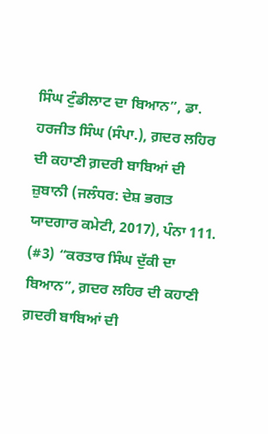ਸਿੰਘ ਟੁੰਡੀਲਾਟ ਦਾ ਬਿਆਨ”, ਡਾ. ਹਰਜੀਤ ਸਿੰਘ (ਸੰਪਾ.), ਗ਼ਦਰ ਲਹਿਰ ਦੀ ਕਹਾਣੀ ਗ਼ਦਰੀ ਬਾਬਿਆਂ ਦੀ ਜ਼ੁਬਾਨੀ (ਜਲੰਧਰ: ਦੇਸ਼ ਭਗਤ ਯਾਦਗਾਰ ਕਮੇਟੀ, 2017), ਪੰਨਾ 111.
(#3) “ਕਰਤਾਰ ਸਿੰਘ ਦੁੱਕੀ ਦਾ ਬਿਆਨ”, ਗ਼ਦਰ ਲਹਿਰ ਦੀ ਕਹਾਣੀ ਗ਼ਦਰੀ ਬਾਬਿਆਂ ਦੀ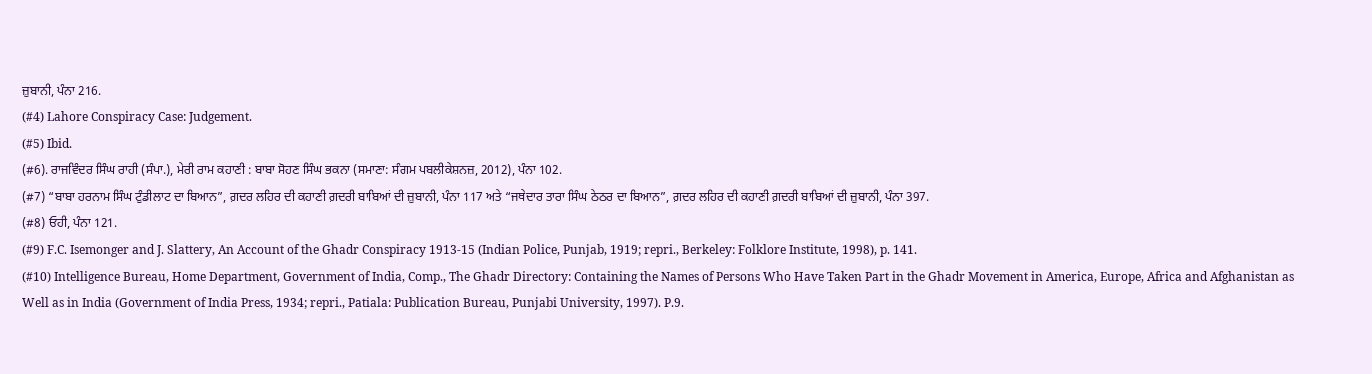ਜ਼ੁਬਾਨੀ, ਪੰਨਾ 216.
(#4) Lahore Conspiracy Case: Judgement.
(#5) Ibid.
(#6). ਰਾਜਵਿੰਦਰ ਸਿੰਘ ਰਾਹੀ (ਸੰਪਾ.), ਮੇਰੀ ਰਾਮ ਕਹਾਣੀ : ਬਾਬਾ ਸੋਹਣ ਸਿੰਘ ਭਕਨਾ (ਸਮਾਣਾ: ਸੰਗਮ ਪਬਲੀਕੇਸ਼ਨਜ਼, 2012), ਪੰਨਾ 102.
(#7) “ਬਾਬਾ ਹਰਨਾਮ ਸਿੰਘ ਟੁੰਡੀਲਾਟ ਦਾ ਬਿਆਨ”, ਗ਼ਦਰ ਲਹਿਰ ਦੀ ਕਹਾਣੀ ਗ਼ਦਰੀ ਬਾਬਿਆਂ ਦੀ ਜ਼ੁਬਾਨੀ, ਪੰਨਾ 117 ਅਤੇ “ਜਥੇਦਾਰ ਤਾਰਾ ਸਿੰਘ ਠੇਠਰ ਦਾ ਬਿਆਨ”, ਗ਼ਦਰ ਲਹਿਰ ਦੀ ਕਹਾਣੀ ਗ਼ਦਰੀ ਬਾਬਿਆਂ ਦੀ ਜ਼ੁਬਾਨੀ, ਪੰਨਾ 397.
(#8) ਓਹੀ, ਪੰਨਾ 121.
(#9) F.C. Isemonger and J. Slattery, An Account of the Ghadr Conspiracy 1913-15 (Indian Police, Punjab, 1919; repri., Berkeley: Folklore Institute, 1998), p. 141.
(#10) Intelligence Bureau, Home Department, Government of India, Comp., The Ghadr Directory: Containing the Names of Persons Who Have Taken Part in the Ghadr Movement in America, Europe, Africa and Afghanistan as Well as in India (Government of India Press, 1934; repri., Patiala: Publication Bureau, Punjabi University, 1997). P.9.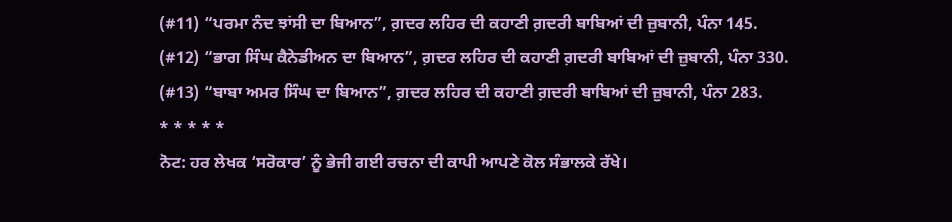(#11) “ਪਰਮਾ ਨੰਦ ਝਾਂਸੀ ਦਾ ਬਿਆਨ”, ਗ਼ਦਰ ਲਹਿਰ ਦੀ ਕਹਾਣੀ ਗ਼ਦਰੀ ਬਾਬਿਆਂ ਦੀ ਜ਼ੁਬਾਨੀ, ਪੰਨਾ 145.
(#12) “ਭਾਗ ਸਿੰਘ ਕੈਨੇਡੀਅਨ ਦਾ ਬਿਆਨ”, ਗ਼ਦਰ ਲਹਿਰ ਦੀ ਕਹਾਣੀ ਗ਼ਦਰੀ ਬਾਬਿਆਂ ਦੀ ਜ਼ੁਬਾਨੀ, ਪੰਨਾ 330.
(#13) “ਬਾਬਾ ਅਮਰ ਸਿੰਘ ਦਾ ਬਿਆਨ”, ਗ਼ਦਰ ਲਹਿਰ ਦੀ ਕਹਾਣੀ ਗ਼ਦਰੀ ਬਾਬਿਆਂ ਦੀ ਜ਼ੁਬਾਨੀ, ਪੰਨਾ 283.
* * * * *
ਨੋਟ: ਹਰ ਲੇਖਕ ‘ਸਰੋਕਾਰ’ ਨੂੰ ਭੇਜੀ ਗਈ ਰਚਨਾ ਦੀ ਕਾਪੀ ਆਪਣੇ ਕੋਲ ਸੰਭਾਲਕੇ ਰੱਖੇ।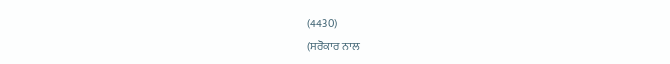(4430)
(ਸਰੋਕਾਰ ਨਾਲ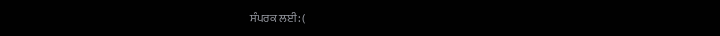ਸੰਪਰਕ ਲਈ: (